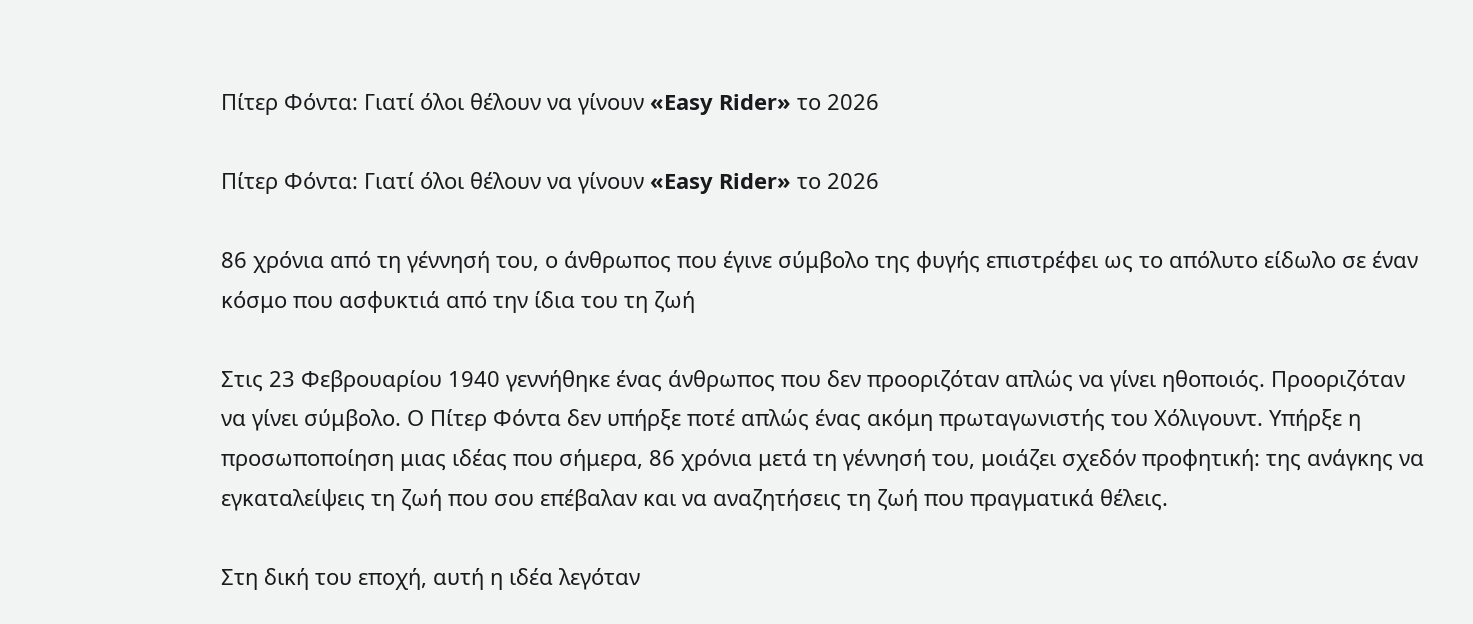Πίτερ Φόντα: Γιατί όλοι θέλουν να γίνουν «Easy Rider» το 2026

Πίτερ Φόντα: Γιατί όλοι θέλουν να γίνουν «Easy Rider» το 2026

86 χρόνια από τη γέννησή του, ο άνθρωπος που έγινε σύμβολο της φυγής επιστρέφει ως το απόλυτο είδωλο σε έναν κόσμο που ασφυκτιά από την ίδια του τη ζωή

Στις 23 Φεβρουαρίου 1940 γεννήθηκε ένας άνθρωπος που δεν προοριζόταν απλώς να γίνει ηθοποιός. Προοριζόταν να γίνει σύμβολο. Ο Πίτερ Φόντα δεν υπήρξε ποτέ απλώς ένας ακόμη πρωταγωνιστής του Χόλιγουντ. Υπήρξε η προσωποποίηση μιας ιδέας που σήμερα, 86 χρόνια μετά τη γέννησή του, μοιάζει σχεδόν προφητική: της ανάγκης να εγκαταλείψεις τη ζωή που σου επέβαλαν και να αναζητήσεις τη ζωή που πραγματικά θέλεις.

Στη δική του εποχή, αυτή η ιδέα λεγόταν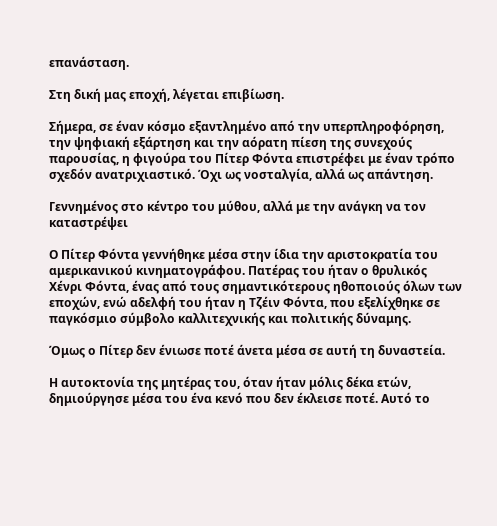επανάσταση.

Στη δική μας εποχή, λέγεται επιβίωση.

Σήμερα, σε έναν κόσμο εξαντλημένο από την υπερπληροφόρηση, την ψηφιακή εξάρτηση και την αόρατη πίεση της συνεχούς παρουσίας, η φιγούρα του Πίτερ Φόντα επιστρέφει με έναν τρόπο σχεδόν ανατριχιαστικό. Όχι ως νοσταλγία, αλλά ως απάντηση.

Γεννημένος στο κέντρο του μύθου, αλλά με την ανάγκη να τον καταστρέψει

Ο Πίτερ Φόντα γεννήθηκε μέσα στην ίδια την αριστοκρατία του αμερικανικού κινηματογράφου. Πατέρας του ήταν ο θρυλικός Χένρι Φόντα, ένας από τους σημαντικότερους ηθοποιούς όλων των εποχών, ενώ αδελφή του ήταν η Τζέιν Φόντα, που εξελίχθηκε σε παγκόσμιο σύμβολο καλλιτεχνικής και πολιτικής δύναμης.

Όμως ο Πίτερ δεν ένιωσε ποτέ άνετα μέσα σε αυτή τη δυναστεία.

Η αυτοκτονία της μητέρας του, όταν ήταν μόλις δέκα ετών, δημιούργησε μέσα του ένα κενό που δεν έκλεισε ποτέ. Αυτό το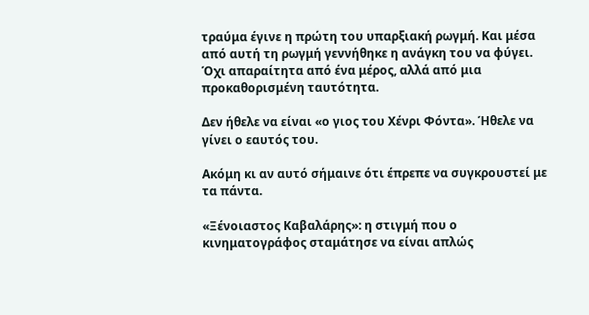τραύμα έγινε η πρώτη του υπαρξιακή ρωγμή. Και μέσα από αυτή τη ρωγμή γεννήθηκε η ανάγκη του να φύγει. Όχι απαραίτητα από ένα μέρος, αλλά από μια προκαθορισμένη ταυτότητα.

Δεν ήθελε να είναι «ο γιος του Χένρι Φόντα». Ήθελε να γίνει ο εαυτός του.

Ακόμη κι αν αυτό σήμαινε ότι έπρεπε να συγκρουστεί με τα πάντα.

«Ξένοιαστος Καβαλάρης»: η στιγμή που ο κινηματογράφος σταμάτησε να είναι απλώς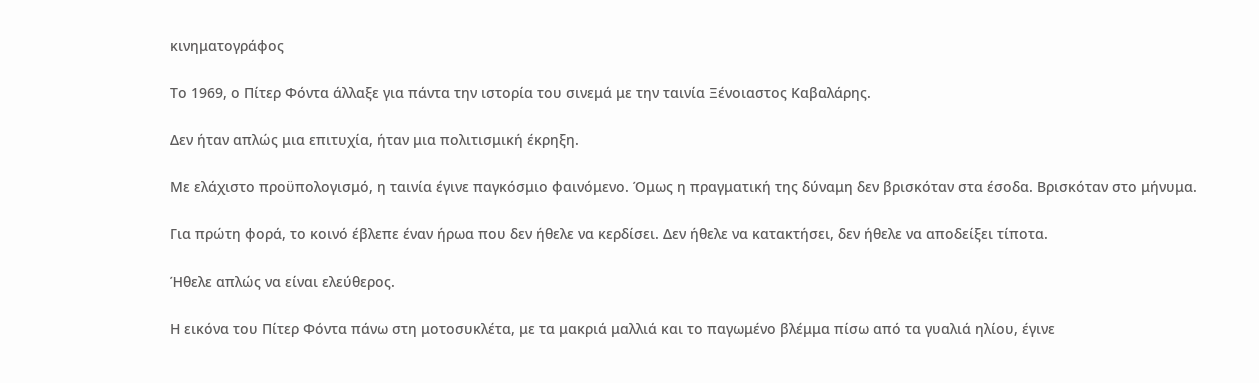κινηματογράφος

Το 1969, ο Πίτερ Φόντα άλλαξε για πάντα την ιστορία του σινεμά με την ταινία Ξένοιαστος Καβαλάρης.

Δεν ήταν απλώς μια επιτυχία, ήταν μια πολιτισμική έκρηξη.

Με ελάχιστο προϋπολογισμό, η ταινία έγινε παγκόσμιο φαινόμενο. Όμως η πραγματική της δύναμη δεν βρισκόταν στα έσοδα. Βρισκόταν στο μήνυμα.

Για πρώτη φορά, το κοινό έβλεπε έναν ήρωα που δεν ήθελε να κερδίσει. Δεν ήθελε να κατακτήσει, δεν ήθελε να αποδείξει τίποτα.

Ήθελε απλώς να είναι ελεύθερος.

Η εικόνα του Πίτερ Φόντα πάνω στη μοτοσυκλέτα, με τα μακριά μαλλιά και το παγωμένο βλέμμα πίσω από τα γυαλιά ηλίου, έγινε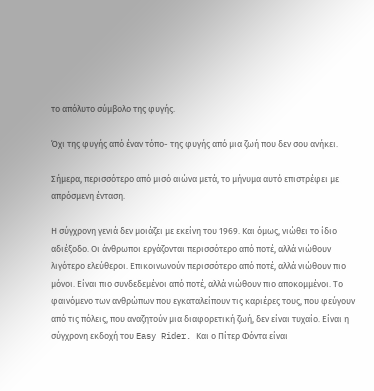το απόλυτο σύμβολο της φυγής.

Όχι της φυγής από έναν τόπο- της φυγής από μια ζωή που δεν σου ανήκει.

Σήμερα, περισσότερο από μισό αιώνα μετά, το μήνυμα αυτό επιστρέφει με απρόσμενη ένταση.

Η σύγχρονη γενιά δεν μοιάζει με εκείνη του 1969. Και όμως, νιώθει το ίδιο αδιέξοδο. Οι άνθρωποι εργάζονται περισσότερο από ποτέ, αλλά νιώθουν λιγότερο ελεύθεροι. Επικοινωνούν περισσότερο από ποτέ, αλλά νιώθουν πιο μόνοι. Είναι πιο συνδεδεμένοι από ποτέ, αλλά νιώθουν πιο αποκομμένοι. Το φαινόμενο των ανθρώπων που εγκαταλείπουν τις καριέρες τους, που φεύγουν από τις πόλεις, που αναζητούν μια διαφορετική ζωή, δεν είναι τυχαίο. Είναι η σύγχρονη εκδοχή του Easy Rider. Και ο Πίτερ Φόντα είναι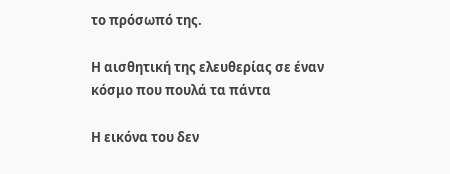το πρόσωπό της.

Η αισθητική της ελευθερίας σε έναν κόσμο που πουλά τα πάντα

Η εικόνα του δεν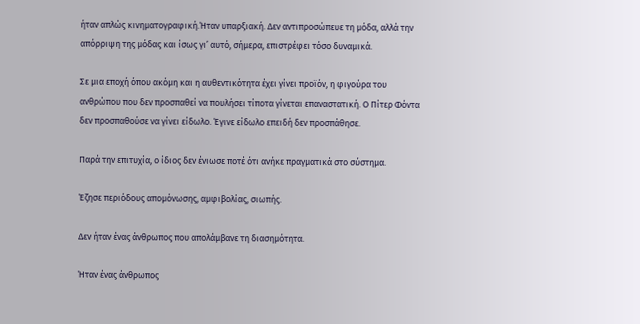ήταν απλώς κινηματογραφική.Ήταν υπαρξιακή. Δεν αντιπροσώπευε τη μόδα, αλλά την απόρριψη της μόδας και ίσως γι’ αυτό, σήμερα, επιστρέφει τόσο δυναμικά.

Σε μια εποχή όπου ακόμη και η αυθεντικότητα έχει γίνει προϊόν, η φιγούρα του ανθρώπου που δεν προσπαθεί να πουλήσει τίποτα γίνεται επαναστατική. Ο Πίτερ Φόντα δεν προσπαθούσε να γίνει είδωλο. Έγινε είδωλο επειδή δεν προσπάθησε.

Παρά την επιτυχία, ο ίδιος δεν ένιωσε ποτέ ότι ανήκε πραγματικά στο σύστημα.

Έζησε περιόδους απομόνωσης, αμφιβολίας, σιωπής.

Δεν ήταν ένας άνθρωπος που απολάμβανε τη διασημότητα.

Ήταν ένας άνθρωπος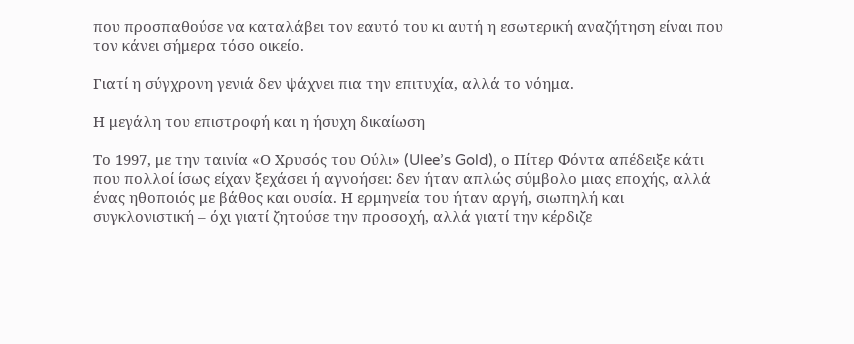που προσπαθούσε να καταλάβει τον εαυτό του κι αυτή η εσωτερική αναζήτηση είναι που τον κάνει σήμερα τόσο οικείο.

Γιατί η σύγχρονη γενιά δεν ψάχνει πια την επιτυχία, αλλά το νόημα.

Η μεγάλη του επιστροφή και η ήσυχη δικαίωση

Το 1997, με την ταινία «Ο Χρυσός του Ούλι» (Ulee’s Gold), ο Πίτερ Φόντα απέδειξε κάτι που πολλοί ίσως είχαν ξεχάσει ή αγνοήσει: δεν ήταν απλώς σύμβολο μιας εποχής, αλλά ένας ηθοποιός με βάθος και ουσία. Η ερμηνεία του ήταν αργή, σιωπηλή και συγκλονιστική – όχι γιατί ζητούσε την προσοχή, αλλά γιατί την κέρδιζε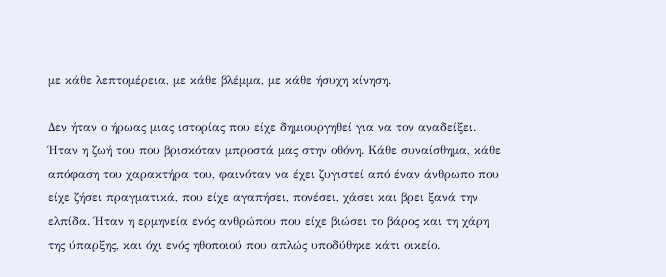με κάθε λεπτομέρεια, με κάθε βλέμμα, με κάθε ήσυχη κίνηση.

Δεν ήταν ο ήρωας μιας ιστορίας που είχε δημιουργηθεί για να τον αναδείξει. Ήταν η ζωή του που βρισκόταν μπροστά μας στην οθόνη. Κάθε συναίσθημα, κάθε απόφαση του χαρακτήρα του, φαινόταν να έχει ζυγιστεί από έναν άνθρωπο που είχε ζήσει πραγματικά, που είχε αγαπήσει, πονέσει, χάσει και βρει ξανά την ελπίδα. Ήταν η ερμηνεία ενός ανθρώπου που είχε βιώσει το βάρος και τη χάρη της ύπαρξης, και όχι ενός ηθοποιού που απλώς υποδύθηκε κάτι οικείο.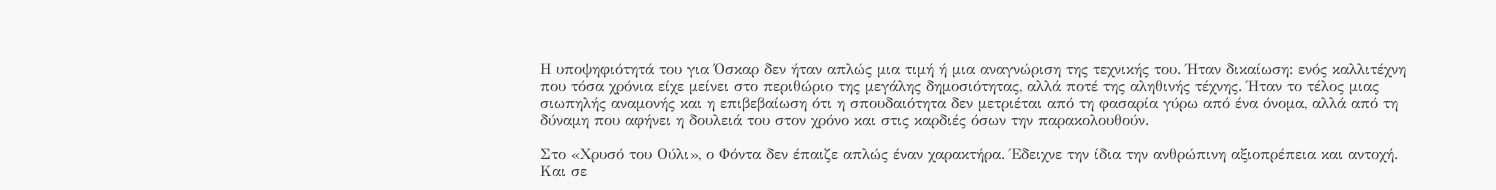Η υποψηφιότητά του για Όσκαρ δεν ήταν απλώς μια τιμή ή μια αναγνώριση της τεχνικής του. Ήταν δικαίωση: ενός καλλιτέχνη που τόσα χρόνια είχε μείνει στο περιθώριο της μεγάλης δημοσιότητας, αλλά ποτέ της αληθινής τέχνης. Ήταν το τέλος μιας σιωπηλής αναμονής και η επιβεβαίωση ότι η σπουδαιότητα δεν μετριέται από τη φασαρία γύρω από ένα όνομα, αλλά από τη δύναμη που αφήνει η δουλειά του στον χρόνο και στις καρδιές όσων την παρακολουθούν.

Στο «Χρυσό του Ούλι», ο Φόντα δεν έπαιζε απλώς έναν χαρακτήρα. Έδειχνε την ίδια την ανθρώπινη αξιοπρέπεια και αντοχή. Και σε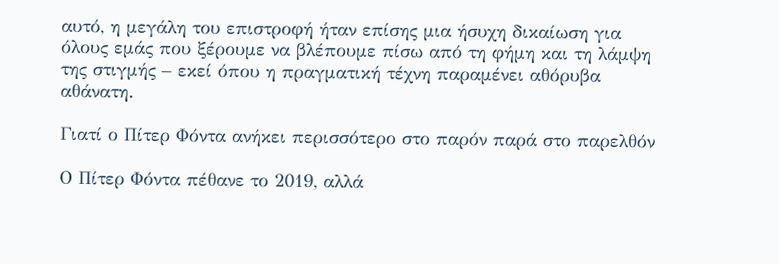αυτό, η μεγάλη του επιστροφή ήταν επίσης μια ήσυχη δικαίωση για όλους εμάς που ξέρουμε να βλέπουμε πίσω από τη φήμη και τη λάμψη της στιγμής – εκεί όπου η πραγματική τέχνη παραμένει αθόρυβα αθάνατη.

Γιατί ο Πίτερ Φόντα ανήκει περισσότερο στο παρόν παρά στο παρελθόν

Ο Πίτερ Φόντα πέθανε το 2019, αλλά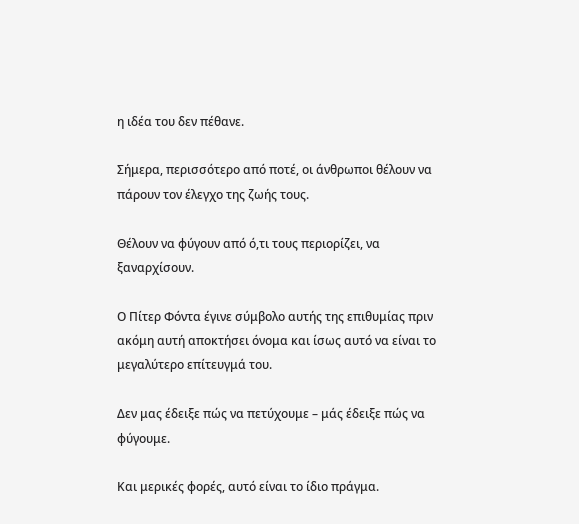η ιδέα του δεν πέθανε.

Σήμερα, περισσότερο από ποτέ, οι άνθρωποι θέλουν να πάρουν τον έλεγχο της ζωής τους.

Θέλουν να φύγουν από ό,τι τους περιορίζει, να ξαναρχίσουν.

Ο Πίτερ Φόντα έγινε σύμβολο αυτής της επιθυμίας πριν ακόμη αυτή αποκτήσει όνομα και ίσως αυτό να είναι το μεγαλύτερο επίτευγμά του.

Δεν μας έδειξε πώς να πετύχουμε – μάς έδειξε πώς να φύγουμε.

Και μερικές φορές, αυτό είναι το ίδιο πράγμα.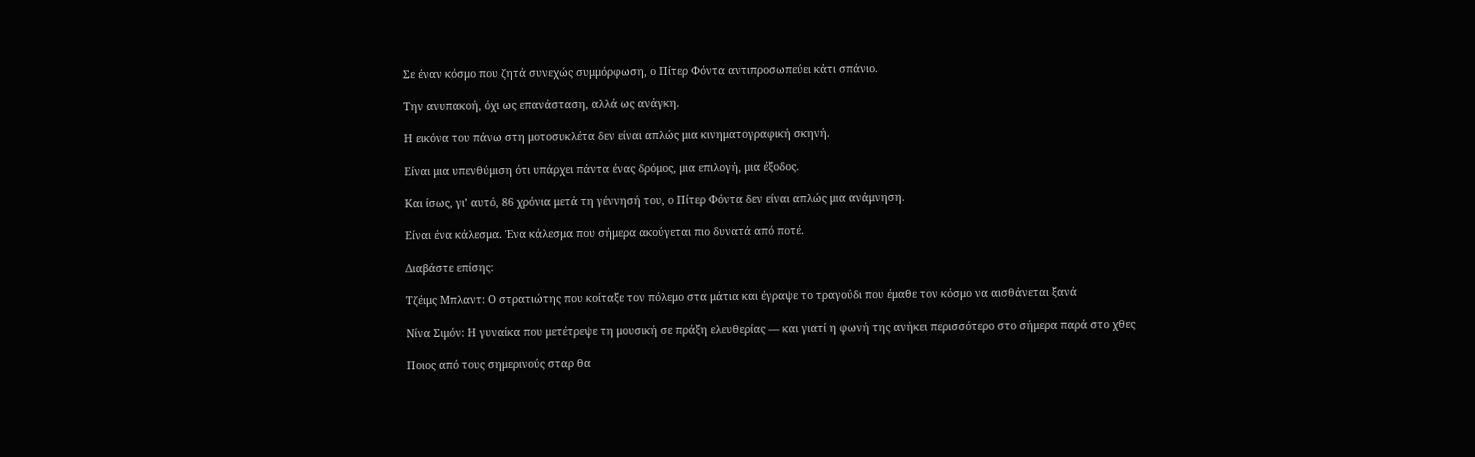Σε έναν κόσμο που ζητά συνεχώς συμμόρφωση, ο Πίτερ Φόντα αντιπροσωπεύει κάτι σπάνιο.

Την ανυπακοή, όχι ως επανάσταση, αλλά ως ανάγκη.

Η εικόνα του πάνω στη μοτοσυκλέτα δεν είναι απλώς μια κινηματογραφική σκηνή.

Είναι μια υπενθύμιση ότι υπάρχει πάντα ένας δρόμος, μια επιλογή, μια έξοδος.

Και ίσως, γι’ αυτό, 86 χρόνια μετά τη γέννησή του, ο Πίτερ Φόντα δεν είναι απλώς μια ανάμνηση.

Είναι ένα κάλεσμα. Ένα κάλεσμα που σήμερα ακούγεται πιο δυνατά από ποτέ.

Διαβάστε επίσης:

Τζέιμς Μπλαντ: Ο στρατιώτης που κοίταξε τον πόλεμο στα μάτια και έγραψε το τραγούδι που έμαθε τον κόσμο να αισθάνεται ξανά

Νίνα Σιμόν: Η γυναίκα που μετέτρεψε τη μουσική σε πράξη ελευθερίας — και γιατί η φωνή της ανήκει περισσότερο στο σήμερα παρά στο χθες

Ποιος από τους σημερινούς σταρ θα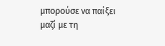μπορούσε να παίξει μαζί με τη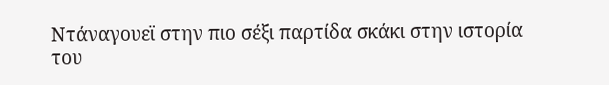Ντάναγουεϊ στην πιο σέξι παρτίδα σκάκι στην ιστορία του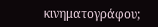κινηματογράφου;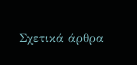Σχετικά άρθρα